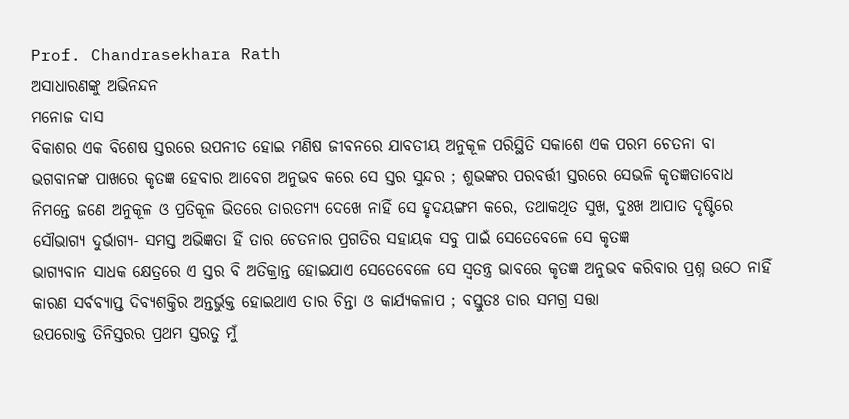Prof. Chandrasekhara Rath
ଅସାଧାରଣଙ୍କୁ ଅଭିନନ୍ଦନ
ମନୋଜ ଦାସ
ବିକାଶର ଏକ ବିଶେଷ ସ୍ତରରେ ଉପନୀତ ହୋଇ ମଣିଷ ଜୀବନରେ ଯାବତୀୟ ଅନୁକୂଳ ପରିସ୍ଥିତି ସକାଶେ ଏକ ପରମ ଚେତନା ବା ଭଗବାନଙ୍କ ପାଖରେ କୃତଜ୍ଞ ହେବାର ଆବେଗ ଅନୁଭବ କରେ ସେ ସ୍ତର ସୁନ୍ଦର ; ଶୁଭଙ୍କର ପରବର୍ତ୍ତୀ ସ୍ତରରେ ସେଭଳି କୃତଜ୍ଞତାବୋଧ ନିମନ୍ତେ ଜଣେ ଅନୁକୂଳ ଓ ପ୍ରତିକୂଳ ଭିତରେ ତାରତମ୍ୟ ଦେଖେ ନାହିଁ ସେ ହୃଦୟଙ୍ଗମ କରେ, ତଥାକଥିତ ସୁଖ, ଦୁଃଖ ଆପାତ ଦୃଷ୍ଟିରେ ସୌଭାଗ୍ୟ ଦୁର୍ଭାଗ୍ୟ- ସମସ୍ତ ଅଭିଜ୍ଞତା ହିଁ ତାର ଚେତନାର ପ୍ରଗତିର ସହାୟକ ସବୁ ପାଇଁ ସେତେବେଳେ ସେ କୃତଜ୍ଞ
ଭାଗ୍ୟବାନ ସାଧକ କ୍ଷେତ୍ରରେ ଏ ସ୍ତର ବି ଅତିକ୍ରାନ୍ତ ହୋଇଯାଏ ସେତେବେଳେ ସେ ସ୍ବତନ୍ତ୍ର ଭାବରେ କୃତଜ୍ଞ ଅନୁଭବ କରିବାର ପ୍ରଶ୍ନ ଉଠେ ନାହିଁ କାରଣ ସର୍ବବ୍ୟାପ୍ତ ଦିବ୍ୟଶକ୍ତିର ଅନ୍ତର୍ଭୁକ୍ତ ହୋଇଥାଏ ତାର ଚିନ୍ତା ଓ କାର୍ଯ୍ୟକଳାପ ; ବସ୍ତୁତଃ ତାର ସମଗ୍ର ସତ୍ତା
ଉପରୋକ୍ତ ତିନିସ୍ତରର ପ୍ରଥମ ସ୍ତରତୁ ମୁଁ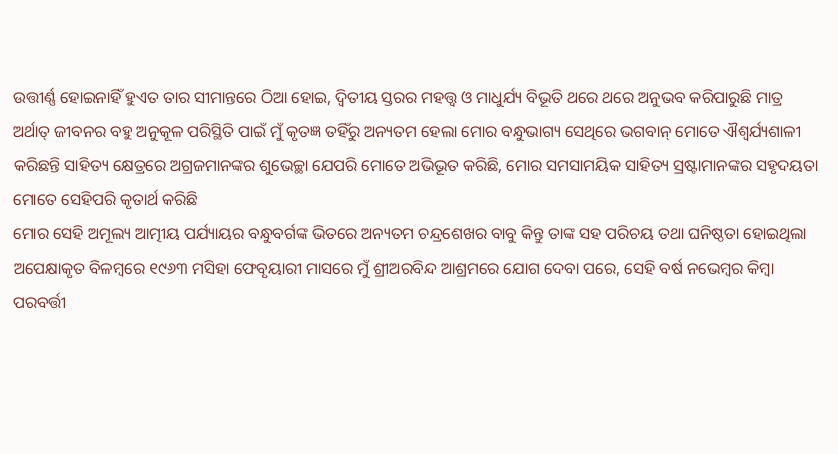ଉତ୍ତୀର୍ଣ୍ଣ ହୋଇନାହିଁ ହୁଏତ ତାର ସୀମାନ୍ତରେ ଠିଆ ହୋଇ, ଦ୍ବିତୀୟ ସ୍ତରର ମହତ୍ତ୍ବ ଓ ମାଧୁର୍ଯ୍ୟ ବିଭୂତି ଥରେ ଥରେ ଅନୁଭବ କରିପାରୁଛି ମାତ୍ର
ଅର୍ଥାତ୍ ଜୀବନର ବହୁ ଅନୁକୂଳ ପରିସ୍ଥିତି ପାଇଁ ମୁଁ କୃତଜ୍ଞ ତହିଁରୁ ଅନ୍ୟତମ ହେଲା ମୋର ବନ୍ଧୁଭାଗ୍ୟ ସେଥିରେ ଭଗବାନ୍ ମୋତେ ଐଶ୍ବର୍ଯ୍ୟଶାଳୀ କରିଛନ୍ତି ସାହିତ୍ୟ କ୍ଷେତ୍ରରେ ଅଗ୍ରଜମାନଙ୍କର ଶୁଭେଚ୍ଛା ଯେପରି ମୋତେ ଅଭିଭୂତ କରିଛି, ମୋର ସମସାମୟିକ ସାହିତ୍ୟ ସ୍ରଷ୍ଟାମାନଙ୍କର ସହୃଦୟତା ମୋତେ ସେହିପରି କୃତାର୍ଥ କରିଛି
ମୋର ସେହି ଅମୂଲ୍ୟ ଆତ୍ମୀୟ ପର୍ଯ୍ୟାୟର ବନ୍ଧୁବର୍ଗଙ୍କ ଭିତରେ ଅନ୍ୟତମ ଚନ୍ଦ୍ରଶେଖର ବାବୁ କିନ୍ତୁ ତାଙ୍କ ସହ ପରିଚୟ ତଥା ଘନିଷ୍ଠତା ହୋଇଥିଲା ଅପେକ୍ଷାକୃତ ବିଳମ୍ବରେ ୧୯୬୩ ମସିହା ଫେବୃୟାରୀ ମାସରେ ମୁଁ ଶ୍ରୀଅରବିନ୍ଦ ଆଶ୍ରମରେ ଯୋଗ ଦେବା ପରେ, ସେହି ବର୍ଷ ନଭେମ୍ବର କିମ୍ବା ପରବର୍ତ୍ତୀ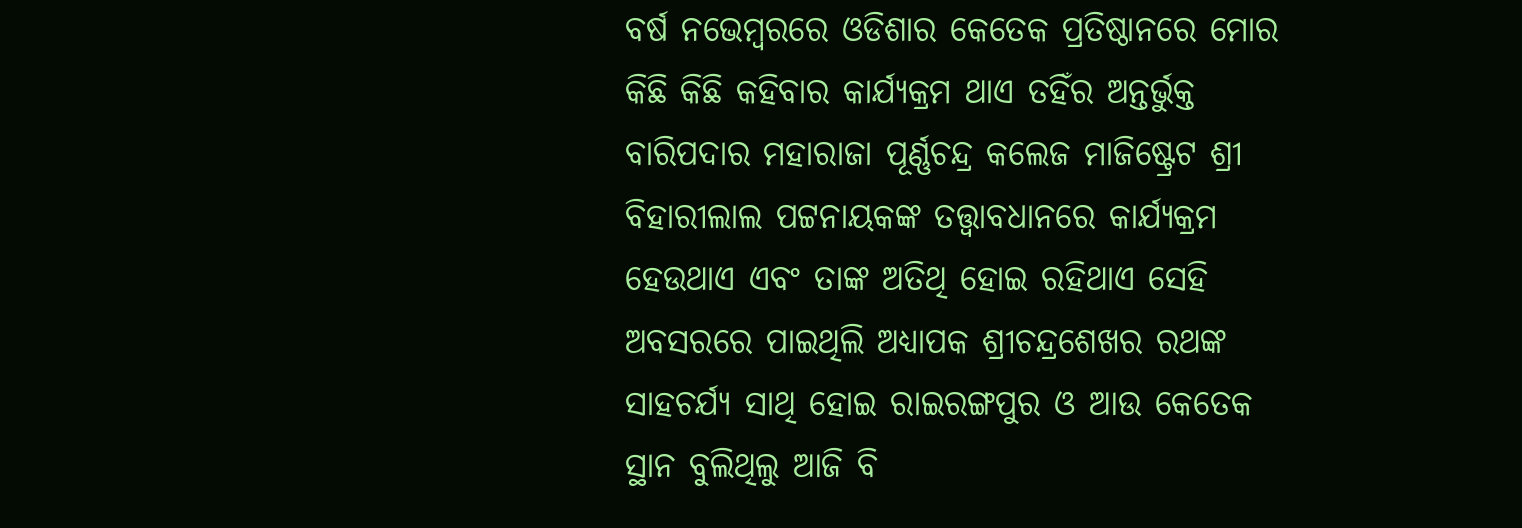ବର୍ଷ ନଭେମ୍ବରରେ ଓଡିଶାର କେତେକ ପ୍ରତିଷ୍ଠାନରେ ମୋର କିଛି କିଛି କହିବାର କାର୍ଯ୍ୟକ୍ରମ ଥାଏ ତହିଁର ଅନ୍ତର୍ଭୁକ୍ତ ବାରିପଦାର ମହାରାଜା ପୂର୍ଣ୍ଣଚନ୍ଦ୍ର କଲେଜ ମାଜିଷ୍ଟ୍ରେଟ ଶ୍ରୀ ବିହାରୀଲାଲ ପଟ୍ଟନାୟକଙ୍କ ତତ୍ତ୍ବାବଧାନରେ କାର୍ଯ୍ୟକ୍ରମ ହେଉଥାଏ ଏବଂ ତାଙ୍କ ଅତିଥି ହୋଇ ରହିଥାଏ ସେହି ଅବସରରେ ପାଇଥିଲି ଅଧ୍ୟାପକ ଶ୍ରୀଚନ୍ଦ୍ରଶେଖର ରଥଙ୍କ ସାହଚର୍ଯ୍ୟ ସାଥି ହୋଇ ରାଇରଙ୍ଗପୁର ଓ ଆଉ କେତେକ ସ୍ଥାନ ବୁଲିଥିଲୁ ଆଜି ବି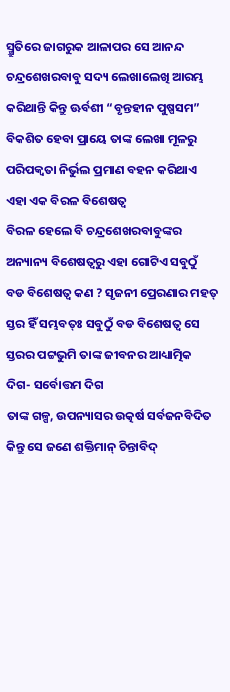ସ୍ମ୍ରୁତିରେ ଜାଗରୁକ ଆଳାପର ସେ ଆନନ୍ଦ
ଚନ୍ଦ୍ରଶେଖରବାବୁ ସଦ୍ୟ ଲେଖାଲେଖି ଆରମ୍ଭ କରିଥାନ୍ତି କିନ୍ତୁ ଊର୍ବଶୀ “ବୃନ୍ତହୀନ ପୁଷ୍ପସମ” ବିକଶିତ ହେବା ପ୍ରାୟେ ତାଙ୍କ ଲେଖା ମୂଳରୁ ପରିପକ୍ବତା ନିର୍ଭୁଲ ପ୍ରମାଣ ବହନ କରିଥାଏ
ଏହା ଏକ ବିରଳ ବିଶେଷତ୍ବ
ବିରଳ ହେଲେ ବି ଚନ୍ଦ୍ରଶେଖରବାବୁଙ୍କର ଅନ୍ୟାନ୍ୟ ବିଶେଷତ୍ବରୁ ଏହା ଗୋଟିଏ ସବୁଠୁଁ ବଡ ବିଶେଷତ୍ବ କଣ ? ସୃଜନୀ ପ୍ରେରଣାର ମହତ୍ ସ୍ତର ହିଁ ସମ୍ଭବତ୍ଃ ସବୁଠୁଁ ବଡ ବିଶେଷତ୍ବ ସେ ସ୍ତରର ପଟ୍ଟଭୁମି ତାଙ୍କ ଜୀବନର ଆଧ୍ୟାତ୍ମିକ ଦିଗ- ସର୍ବୋତ୍ତମ ଦିଗ
ତାଙ୍କ ଗଳ୍ପ, ଉପନ୍ୟାସର ଉତ୍କର୍ଷ ସର୍ବଜନବିଦିତ କିନ୍ତୁ ସେ ଜଣେ ଶକ୍ତିମାନ୍ ଚିନ୍ତାବିଦ୍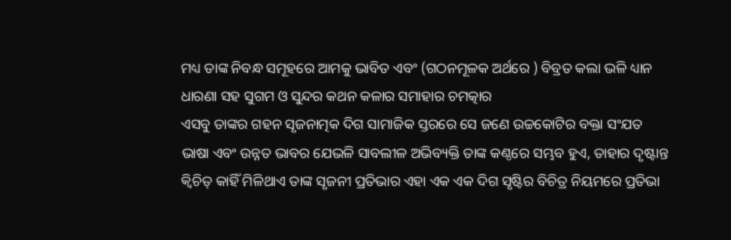ମଧ୍ୟ ତାଙ୍କ ନିବନ୍ଧ ସମୂହରେ ଆମକୁ ଭାବିତ ଏବଂ (ଗଠନମୂଳକ ଅର୍ଥରେ ) ବିବ୍ରତ କଲା ଭଳି ଧ୍ୟାନ ଧାରଣା ସହ ସୁଗମ ଓ ସୁନ୍ଦର କଥନ କଳାର ସମାହାର ଚମତ୍କାର
ଏସବୁ ତାଙ୍କର ଗହନ ସୃଜନାତ୍ମକ ଦିଗ ସାମାଜିକ ସ୍ତରରେ ସେ ଜଣେ ଉଚ୍ଚକୋଟିର ବକ୍ତା ସଂଯତ ଭାଷା ଏବଂ ଉନ୍ନତ ଭାବର ଯେଭଳି ସାବଲୀଳ ଅଭିବ୍ୟକ୍ତି ତାଙ୍କ କଣ୍ଠରେ ସମ୍ଭବ ହୁଏ, ତାହାର ଦୃଷ୍ଟାନ୍ତ କ୍ବିଚିତ୍ କାହିଁ ମିଳିଥାଏ ତାଙ୍କ ସୃଜନୀ ପ୍ରତିଭାର ଏହା ଏକ ଏକ ଦିଗ ସୃଷ୍ଟିର ବିଚିତ୍ର ନିୟମରେ ପ୍ରତିଭା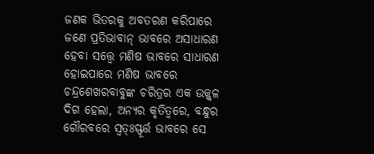ଜଣକ ଭିତରକୁ ଅବତରଣ କରିପାରେ ଜଣେ ପ୍ରତିଭାବାନ୍ ଭାବରେ ଅସାଧାରଣ ହେବା ସତ୍ତ୍ବେ ମଣିଷ ଭାବରେ ସାଧାରଣ ହୋଇପାରେ ମଣିଷ ଭାବରେ ଚନ୍ଦ୍ରଶେଖରବାବୁଙ୍କ ଚରିତ୍ରର ଏକ ଉଜ୍ଜ୍ବଳ ଦିଗ ହେଲା, ଅନ୍ୟର କୃତିତ୍ବରେ, ବନ୍ଧୁର ଗୌରବରେ ସ୍ବତ୍ଃସ୍ଫୂର୍ତ୍ତ ଭାବରେ ସେ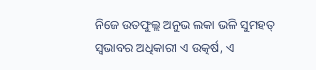ନିଜେ ଉତଫୁଲ୍ଲ ଅନୁଭ ଲକା ଭଳି ସୁମହତ୍ ସ୍ବଭାବର ଅଧିକାରୀ ଏ ଉତ୍କର୍ଷ, ଏ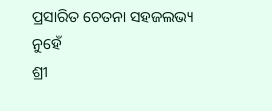ପ୍ରସାରିତ ଚେତନା ସହଜଲଭ୍ୟ ନୁହେଁ
ଶ୍ରୀ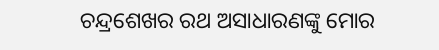ଚନ୍ଦ୍ରଶେଖର ରଥ ଅସାଧାରଣଙ୍କୁ ମୋର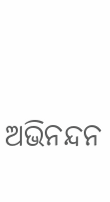ଅଭିନନ୍ଦନ